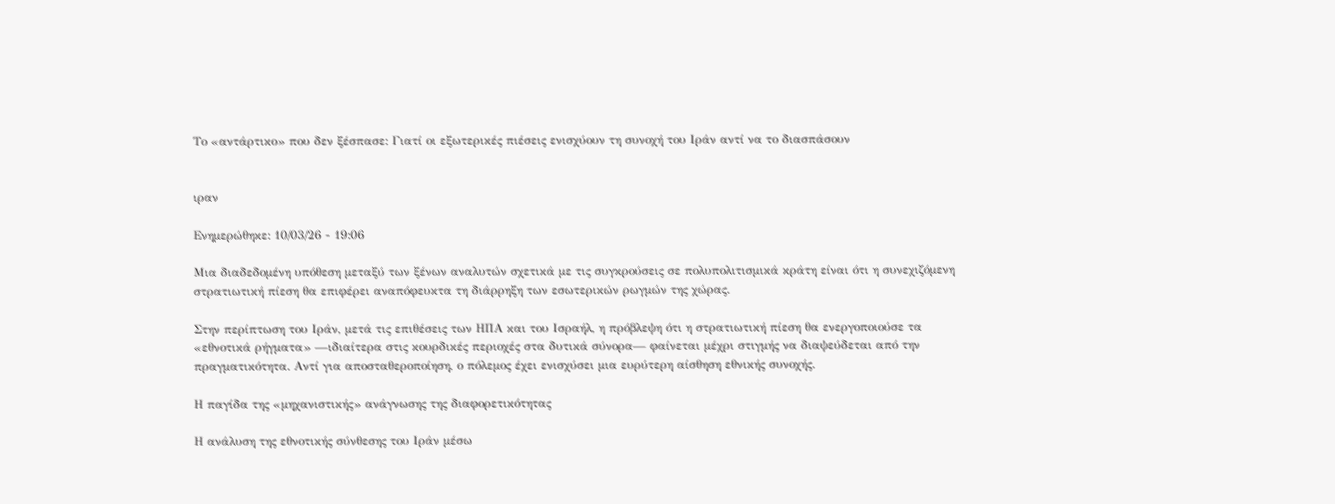Το «αντάρτικο» που δεν ξέσπασε: Γιατί οι εξωτερικές πιέσεις ενισχύουν τη συνοχή του Ιράν αντί να το διασπάσουν


ιραν

Ενημερώθηκε: 10/03/26 - 19:06

Μια διαδεδομένη υπόθεση μεταξύ των ξένων αναλυτών σχετικά με τις συγκρούσεις σε πολυπολιτισμικά κράτη είναι ότι η συνεχιζόμενη στρατιωτική πίεση θα επιφέρει αναπόφευκτα τη διάρρηξη των εσωτερικών ρωγμών της χώρας.

Στην περίπτωση του Ιράν, μετά τις επιθέσεις των ΗΠΑ και του Ισραήλ, η πρόβλεψη ότι η στρατιωτική πίεση θα ενεργοποιούσε τα «εθνοτικά ρήγματα» —ιδιαίτερα στις κουρδικές περιοχές στα δυτικά σύνορα— φαίνεται μέχρι στιγμής να διαψεύδεται από την πραγματικότητα. Αντί για αποσταθεροποίηση, ο πόλεμος έχει ενισχύσει μια ευρύτερη αίσθηση εθνικής συνοχής.

Η παγίδα της «μηχανιστικής» ανάγνωσης της διαφορετικότητας

Η ανάλυση της εθνοτικής σύνθεσης του Ιράν μέσω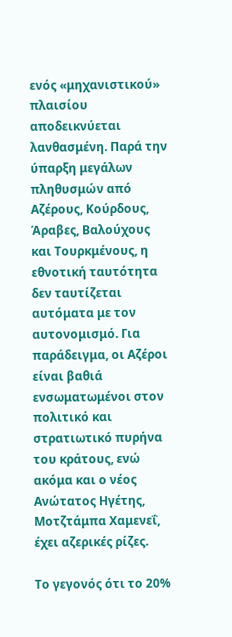ενός «μηχανιστικού» πλαισίου αποδεικνύεται λανθασμένη. Παρά την ύπαρξη μεγάλων πληθυσμών από Αζέρους, Κούρδους, Άραβες, Βαλούχους και Τουρκμένους, η εθνοτική ταυτότητα δεν ταυτίζεται αυτόματα με τον αυτονομισμό. Για παράδειγμα, οι Αζέροι είναι βαθιά ενσωματωμένοι στον πολιτικό και στρατιωτικό πυρήνα του κράτους, ενώ ακόμα και ο νέος Ανώτατος Ηγέτης, Μοτζτάμπα Χαμενεΐ, έχει αζερικές ρίζες.

Το γεγονός ότι το 20%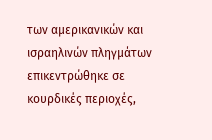των αμερικανικών και ισραηλινών πληγμάτων επικεντρώθηκε σε κουρδικές περιοχές,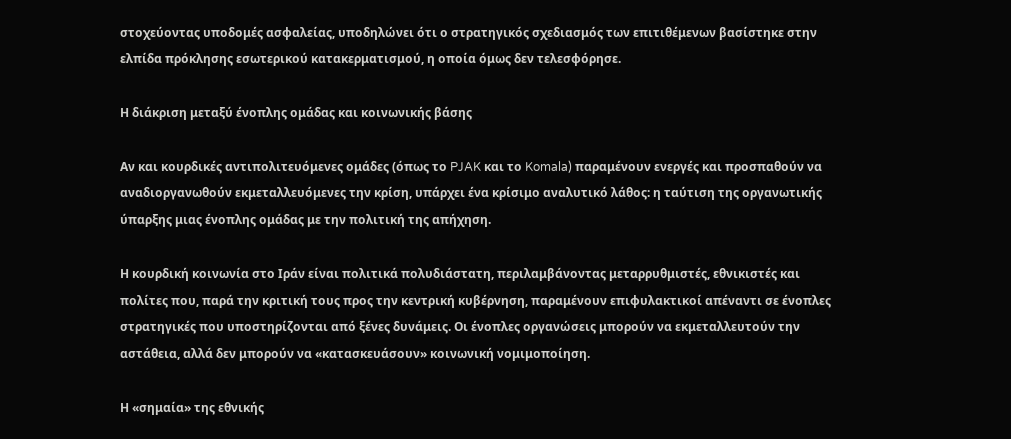στοχεύοντας υποδομές ασφαλείας, υποδηλώνει ότι ο στρατηγικός σχεδιασμός των επιτιθέμενων βασίστηκε στην ελπίδα πρόκλησης εσωτερικού κατακερματισμού, η οποία όμως δεν τελεσφόρησε.

Η διάκριση μεταξύ ένοπλης ομάδας και κοινωνικής βάσης

Αν και κουρδικές αντιπολιτευόμενες ομάδες (όπως το PJAK και το Komala) παραμένουν ενεργές και προσπαθούν να αναδιοργανωθούν εκμεταλλευόμενες την κρίση, υπάρχει ένα κρίσιμο αναλυτικό λάθος: η ταύτιση της οργανωτικής ύπαρξης μιας ένοπλης ομάδας με την πολιτική της απήχηση.

Η κουρδική κοινωνία στο Ιράν είναι πολιτικά πολυδιάστατη, περιλαμβάνοντας μεταρρυθμιστές, εθνικιστές και πολίτες που, παρά την κριτική τους προς την κεντρική κυβέρνηση, παραμένουν επιφυλακτικοί απέναντι σε ένοπλες στρατηγικές που υποστηρίζονται από ξένες δυνάμεις. Οι ένοπλες οργανώσεις μπορούν να εκμεταλλευτούν την αστάθεια, αλλά δεν μπορούν να «κατασκευάσουν» κοινωνική νομιμοποίηση.

Η «σημαία» της εθνικής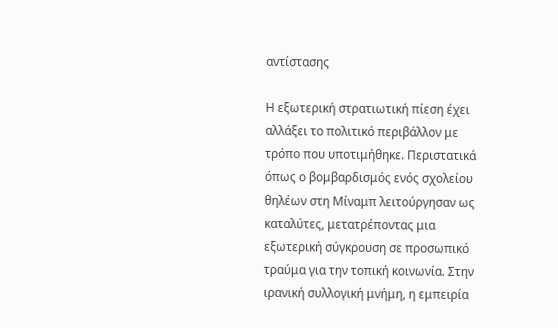αντίστασης

Η εξωτερική στρατιωτική πίεση έχει αλλάξει το πολιτικό περιβάλλον με τρόπο που υποτιμήθηκε. Περιστατικά όπως ο βομβαρδισμός ενός σχολείου θηλέων στη Μίναμπ λειτούργησαν ως καταλύτες, μετατρέποντας μια εξωτερική σύγκρουση σε προσωπικό τραύμα για την τοπική κοινωνία. Στην ιρανική συλλογική μνήμη, η εμπειρία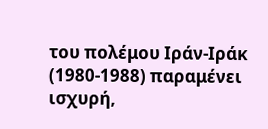του πολέμου Ιράν-Ιράκ (1980-1988) παραμένει ισχυρή,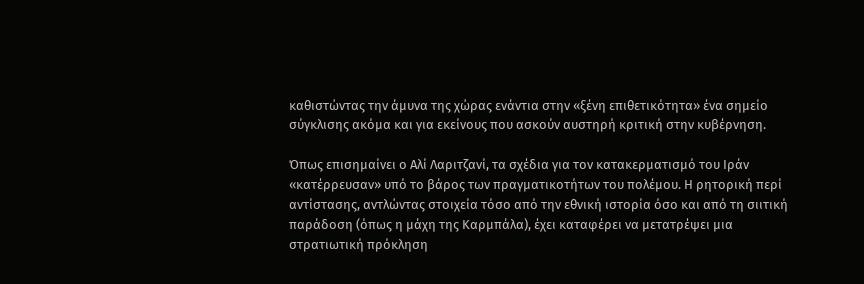καθιστώντας την άμυνα της χώρας ενάντια στην «ξένη επιθετικότητα» ένα σημείο σύγκλισης ακόμα και για εκείνους που ασκούν αυστηρή κριτική στην κυβέρνηση.

Όπως επισημαίνει ο Αλί Λαριτζανί, τα σχέδια για τον κατακερματισμό του Ιράν «κατέρρευσαν» υπό το βάρος των πραγματικοτήτων του πολέμου. Η ρητορική περί αντίστασης, αντλώντας στοιχεία τόσο από την εθνική ιστορία όσο και από τη σιιτική παράδοση (όπως η μάχη της Καρμπάλα), έχει καταφέρει να μετατρέψει μια στρατιωτική πρόκληση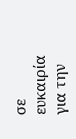σε ευκαιρία για την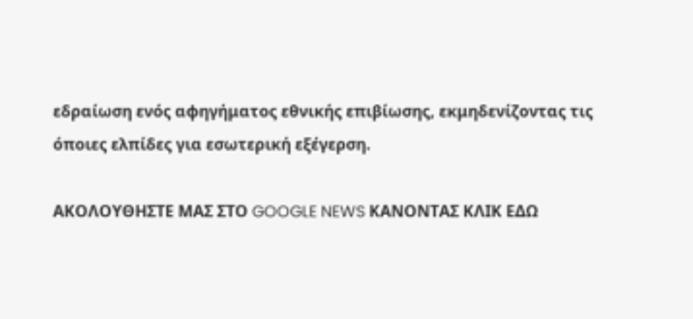εδραίωση ενός αφηγήματος εθνικής επιβίωσης, εκμηδενίζοντας τις όποιες ελπίδες για εσωτερική εξέγερση.

ΑΚΟΛΟΥΘΗΣΤΕ ΜΑΣ ΣΤΟ GOOGLE NEWS ΚΑΝΟΝΤΑΣ ΚΛΙΚ ΕΔΩ